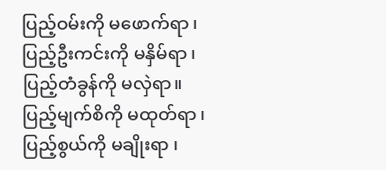ပြည့်ဝမ်းကို မဖောက်ရာ ၊
ပြည့်ဦးကင်းကို မနှိမ်ရာ ၊
ပြည့်တံခွန်ကို မလှဲရာ။
ပြည့်မျက်စိကို မထုတ်ရာ ၊
ပြည့်စွယ်ကို မချိုးရာ ၊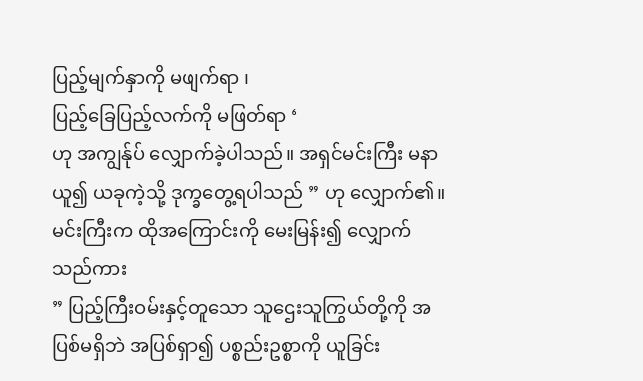ပြည့်မျက်နှာကို မဖျက်ရာ ၊
ပြည့်ခြေပြည့်လက်ကို မဖြတ်ရာ ‘
ဟု အကျွန်ုပ် လျှောက်ခဲ့ပါသည်။ အရှင်မင်းကြီး မနာယူ၍ ယခုကဲ့သို့ ဒုက္ခတွေ့ရပါသည် ” ဟု လျှောက်၏။
မင်းကြီးက ထိုအကြောင်းကို မေးမြန်း၍ လျှောက်သည်ကား
” ပြည့်ကြီးဝမ်းနှင့်တူသော သူဌေးသူကြွယ်တို့ကို အပြစ်မရှိဘဲ အပြစ်ရှာ၍ ပစ္စည်းဥစ္စာကို ယူခြင်း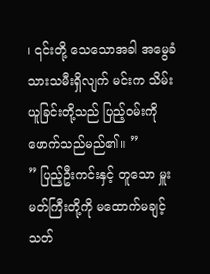၊ ၎င်းတို့ သေသောအခါ အမွေခံ သားသမီးရှိလျက် မင်းက သိမ်းယူခြင်းတို့သည် ပြည့်ဝမ်းကို ဖောက်သည်မည်၏။ ”
” ပြည့်ဦးကင်းနှင့် တူသော မှူးမတ်ကြီးတို့ကို မထောက်မချင့် သတ်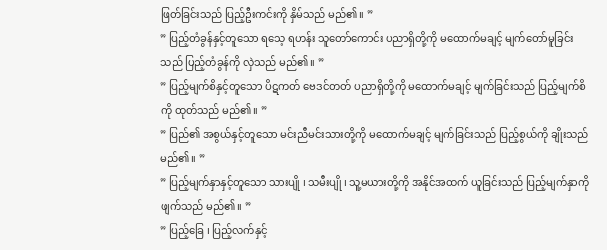ဖြတ်ခြင်းသည် ပြည့်ဦးကင်းကို နှိမ်သည် မည်၏။ ”
” ပြည့်တံခွန်နှင့်တူသော ရသေ့ ရဟန်း သူတော်ကောင်း ပညာရှိတို့ကို မထောက်မချင့် မျက်တော်မူခြင်းသည် ပြည့်တံခွန်ကို လှဲသည် မည်၏။ ”
” ပြည့်မျက်စိနှင့်တူသော ပိဋကတ် ဗေဒင်တတ် ပညာရှိတို့ကို မထောက်မချင့် မျက်ခြင်းသည် ပြည့်မျက်စိကို ထုတ်သည် မည်၏။ ”
” ပြည်၏ အစွယ်နှင့်တူသော မင်းညီမင်းသားတို့ကို မထောက်မချင့် မျက်ခြင်းသည် ပြည့်စွယ်ကို ချိုးသည် မည်၏။ ”
” ပြည့်မျက်နှာနှင့်တူသော သားပျို ၊ သမီးပျို ၊ သူ့မယားတို့ကို အနိုင်အထက် ယူခြင်းသည် ပြည့်မျက်နှာကို ဖျက်သည် မည်၏။ ”
” ပြည့်ခြေ ၊ ပြည့်လက်နှင့်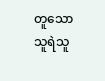တူသော သူရဲသူ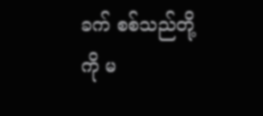ခက် စစ်သည်တို့ကို မ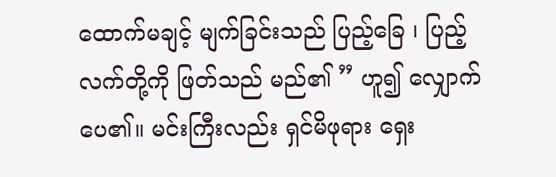ထောက်မချင့် မျက်ခြင်းသည် ပြည့်ခြေ ၊ ပြည့်လက်တို့ကို ဖြတ်သည် မည်၏ ” ဟူ၍ လျှောက်ပေ၏။ မင်းကြီးလည်း ရှင်မိဖုရား ရှေး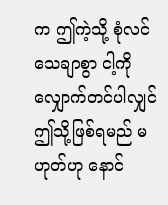က ဤကဲ့သို့ စုံလင်သေချာစွာ ငါ့ကို လျှောက်တင်ပါလျှင် ဤသို့ဖြစ်ရမည် မဟုတ်ဟု နောင်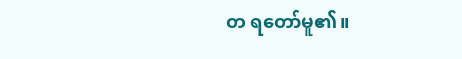တ ရတော်မူ၏။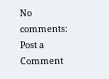No comments:
Post a Comment